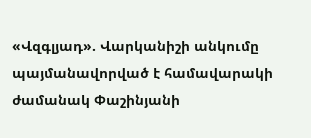«Վզգլյադ». Վարկանիշի անկումը պայմանավորված է համավարակի ժամանակ Փաշինյանի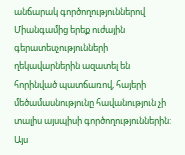անճարակ գործողություններով
Միանգամից երեք ուժային գերատեսչությունների ղեկավարներին ազատել են հորինված պատճառով, հայերի մեծամասնությունը հավանություն չի տալիս այսպիսի գործողություններին: Այս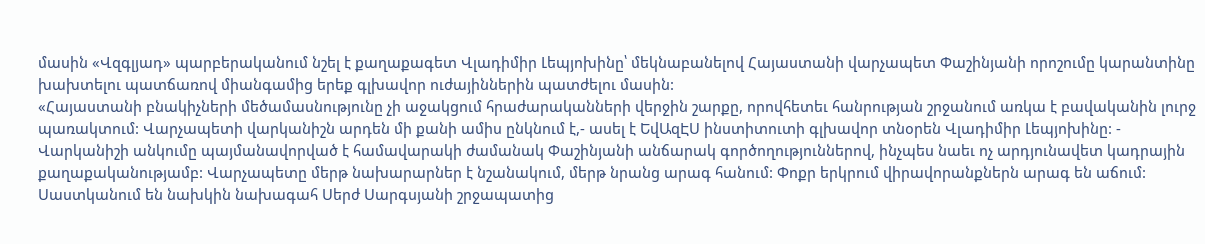մասին «Վզգլյադ» պարբերականում նշել է քաղաքագետ Վլադիմիր Լեպյոխինը՝ մեկնաբանելով Հայաստանի վարչապետ Փաշինյանի որոշումը կարանտինը խախտելու պատճառով միանգամից երեք գլխավոր ուժայիններին պատժելու մասին:
«Հայաստանի բնակիչների մեծամասնությունը չի աջակցում հրաժարականների վերջին շարքը, որովհետեւ հանրության շրջանում առկա է բավականին լուրջ պառակտում: Վարչապետի վարկանիշն արդեն մի քանի ամիս ընկնում է,- ասել է ԵվԱզԷՍ ինստիտուտի գլխավոր տնօրեն Վլադիմիր Լեպյոխինը: - Վարկանիշի անկումը պայմանավորված է համավարակի ժամանակ Փաշինյանի անճարակ գործողություններով, ինչպես նաեւ ոչ արդյունավետ կադրային քաղաքականությամբ: Վարչապետը մերթ նախարարներ է նշանակում, մերթ նրանց արագ հանում: Փոքր երկրում վիրավորանքներն արագ են աճում: Սաստկանում են նախկին նախագահ Սերժ Սարգսյանի շրջապատից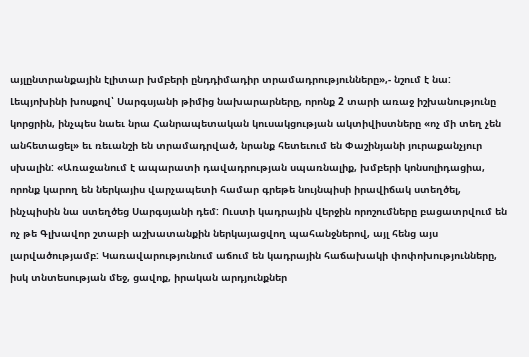այլընտրանքային էլիտար խմբերի ընդդիմադիր տրամադրությունները»,- նշում է նա:
Լեպյոխինի խոսքով՝ Սարգսյանի թիմից նախարարները, որոնք 2 տարի առաջ իշխանությունը կորցրին, ինչպես նաեւ նրա Հանրապետական կուսակցության ակտիվիստները «ոչ մի տեղ չեն անհետացել» եւ ռեւանշի են տրամադրված, նրանք հետեւում են Փաշինյանի յուրաքանչյուր սխալին: «Առաջանում է ապարատի դավադրության սպառնալիք, խմբերի կոնսոլիդացիա, որոնք կարող են ներկայիս վարչապետի համար գրեթե նույնպիսի իրավիճակ ստեղծել, ինչպիսին նա ստեղծեց Սարգսյանի դեմ: Ուստի կադրային վերջին որոշումները բացատրվում են ոչ թե Գլխավոր շտաբի աշխատանքին ներկայացվող պահանջներով, այլ հենց այս լարվածությամբ: Կառավարությունում աճում են կադրային հաճախակի փոփոխությունները, իսկ տնտեսության մեջ, ցավոք, իրական արդյունքներ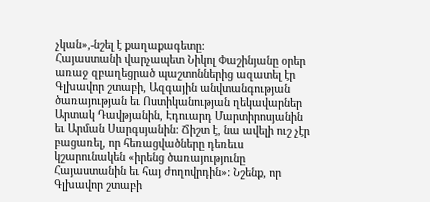չկան»,-նշել է քաղաքագետը:
Հայաստանի վարչապետ Նիկոլ Փաշինյանը օրեր առաջ զբաղեցրած պաշտոններից ազատել էր Գլխավոր շտաբի, Ազգային անվտանգության ծառայության եւ Ոստիկանության ղեկավարներ Արտակ Դավթյանին, Էդուարդ Մարտիրոսյանին եւ Արման Սարգսյանին: Ճիշտ է, նա ավելի ուշ չէր բացառել, որ հեռացվածները դեռեւս կշարունակեն «իրենց ծառայությունը Հայաստանին եւ հայ ժողովրդին»: Նշենք, որ Գլխավոր շտաբի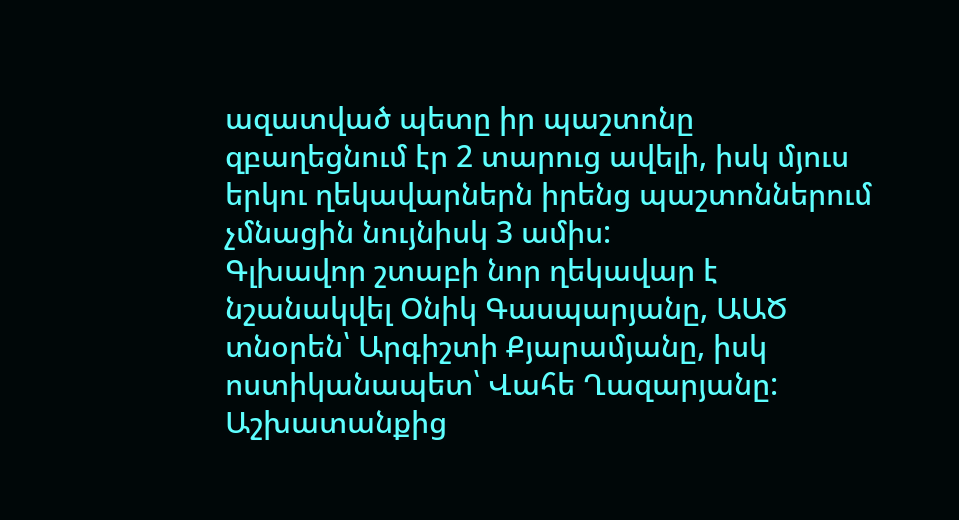ազատված պետը իր պաշտոնը զբաղեցնում էր 2 տարուց ավելի, իսկ մյուս երկու ղեկավարներն իրենց պաշտոններում չմնացին նույնիսկ 3 ամիս:
Գլխավոր շտաբի նոր ղեկավար է նշանակվել Օնիկ Գասպարյանը, ԱԱԾ տնօրեն՝ Արգիշտի Քյարամյանը, իսկ ոստիկանապետ՝ Վահե Ղազարյանը:
Աշխատանքից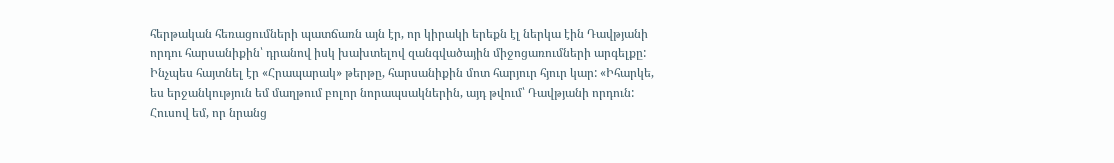հերթական հեռացումների պատճառն այն էր, որ կիրակի երեքն էլ ներկա էին Դավթյանի որդու հարսանիքին՝ դրանով իսկ խախտելով զանգվածային միջոցառումների արգելքը: Ինչպես հայտնել էր «Հրապարակ» թերթը, հարսանիքին մոտ հարյուր հյուր կար: «Իհարկե, ես երջանկություն եմ մաղթում բոլոր նորապսակներին, այդ թվում՝ Դավթյանի որդուն: Հուսով եմ, որ նրանց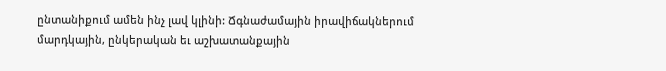ընտանիքում ամեն ինչ լավ կլինի: Ճգնաժամային իրավիճակներում մարդկային, ընկերական եւ աշխատանքային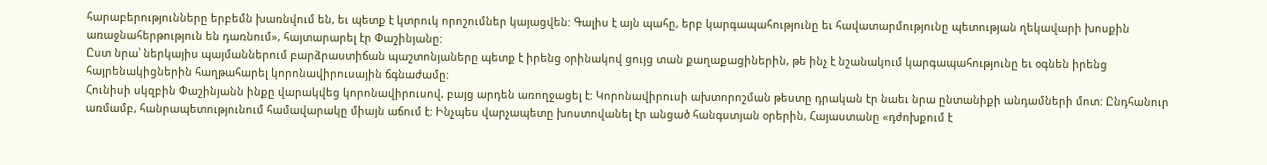հարաբերությունները երբեմն խառնվում են, եւ պետք է կտրուկ որոշումներ կայացվեն: Գալիս է այն պահը, երբ կարգապահությունը եւ հավատարմությունը պետության ղեկավարի խոսքին առաջնահերթություն են դառնում», հայտարարել էր Փաշինյանը:
Ըստ նրա՝ ներկայիս պայմաններում բարձրաստիճան պաշտոնյաները պետք է իրենց օրինակով ցույց տան քաղաքացիներին, թե ինչ է նշանակում կարգապահությունը եւ օգնեն իրենց հայրենակիցներին հաղթահարել կորոնավիրուսային ճգնաժամը:
Հունիսի սկզբին Փաշինյանն ինքը վարակվեց կորոնավիրուսով, բայց արդեն առողջացել է: Կորոնավիրուսի ախտորոշման թեստը դրական էր նաեւ նրա ընտանիքի անդամների մոտ: Ընդհանուր առմամբ, հանրապետությունում համավարակը միայն աճում է: Ինչպես վարչապետը խոստովանել էր անցած հանգստյան օրերին, Հայաստանը «դժոխքում է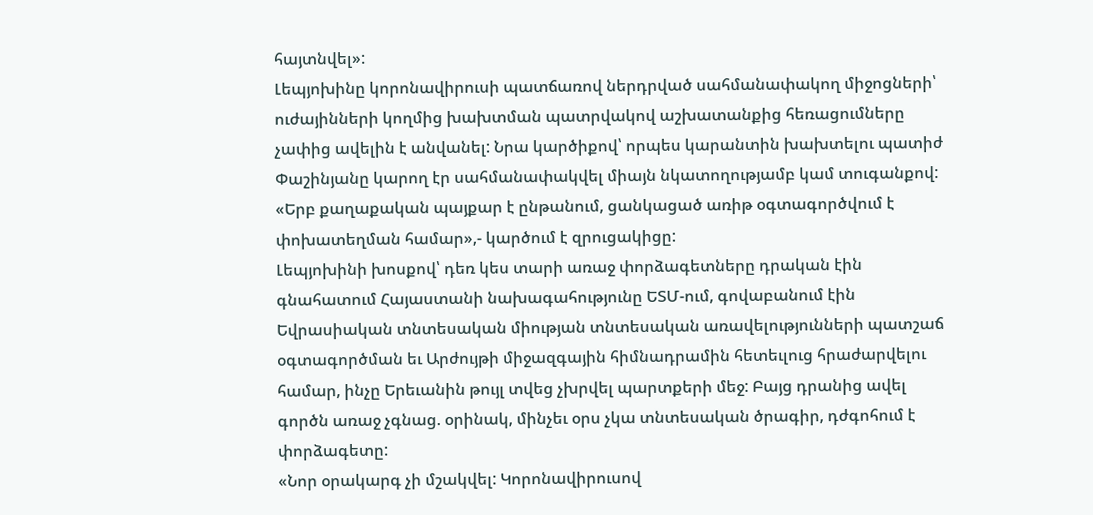հայտնվել»:
Լեպյոխինը կորոնավիրուսի պատճառով ներդրված սահմանափակող միջոցների՝ ուժայինների կողմից խախտման պատրվակով աշխատանքից հեռացումները չափից ավելին է անվանել: Նրա կարծիքով՝ որպես կարանտին խախտելու պատիժ Փաշինյանը կարող էր սահմանափակվել միայն նկատողությամբ կամ տուգանքով: «Երբ քաղաքական պայքար է ընթանում, ցանկացած առիթ օգտագործվում է փոխատեղման համար»,- կարծում է զրուցակիցը:
Լեպյոխինի խոսքով՝ դեռ կես տարի առաջ փորձագետները դրական էին գնահատում Հայաստանի նախագահությունը ԵՏՄ-ում, գովաբանում էին Եվրասիական տնտեսական միության տնտեսական առավելությունների պատշաճ օգտագործման եւ Արժույթի միջազգային հիմնադրամին հետեւլուց հրաժարվելու համար, ինչը Երեւանին թույլ տվեց չխրվել պարտքերի մեջ: Բայց դրանից ավել գործն առաջ չգնաց. օրինակ, մինչեւ օրս չկա տնտեսական ծրագիր, դժգոհում է փորձագետը:
«Նոր օրակարգ չի մշակվել: Կորոնավիրուսով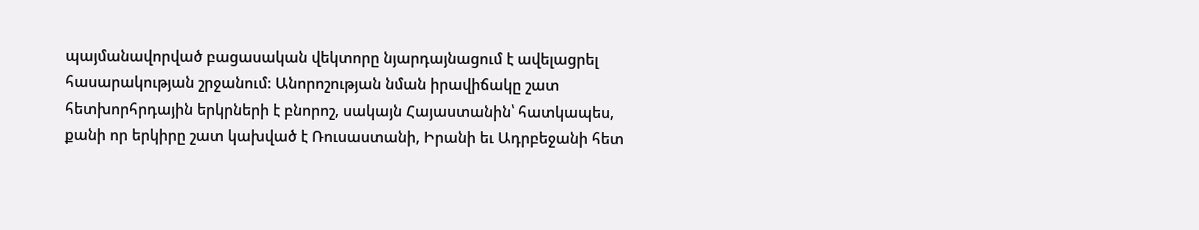պայմանավորված բացասական վեկտորը նյարդայնացում է ավելացրել հասարակության շրջանում: Անորոշության նման իրավիճակը շատ հետխորհրդային երկրների է բնորոշ, սակայն Հայաստանին՝ հատկապես, քանի որ երկիրը շատ կախված է Ռուսաստանի, Իրանի եւ Ադրբեջանի հետ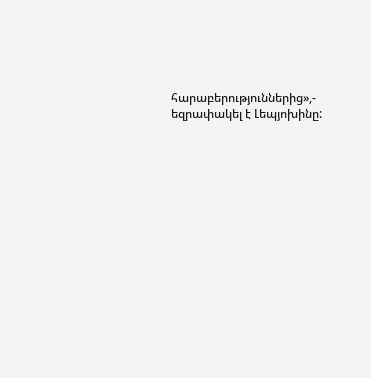հարաբերություններից»,- եզրափակել է Լեպյոխինը: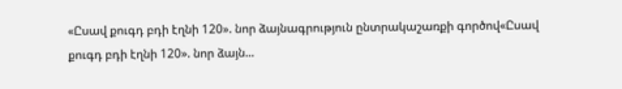«Ըսավ քուգդ բդի էղնի 120». նոր ձայնագրություն ընտրակաշառքի գործով«Ըսավ քուգդ բդի էղնի 120». նոր ձայն...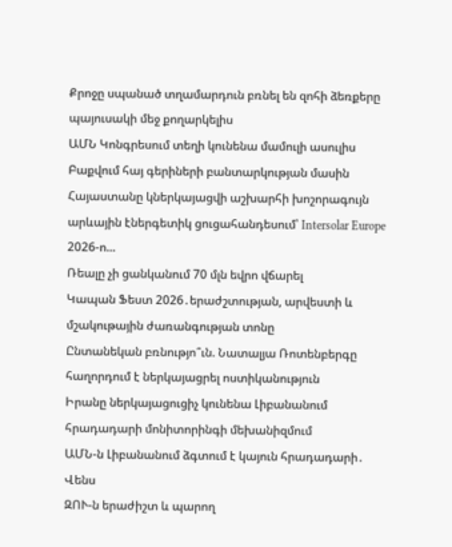Քրոջը սպանած տղամարդուն բռնել են զոհի ձեռքերը պայուսակի մեջ քողարկելիս
ԱՄՆ Կոնգրեսում տեղի կունենա մամուլի ասուլիս Բաքվում հայ գերիների բանտարկության մասին
Հայաստանը կներկայացվի աշխարհի խոշորագույն արևային էներգետիկ ցուցահանդեսում՝ Intersolar Europe 2026-ո...
Ռեալը չի ցանկանում 70 մլն եվրո վճարել
Կապան Ֆեստ 2026․երաժշտության, արվեստի և մշակութային ժառանգության տոնը
Ընտանեկան բռնությո՞ւն. Նատալյա Ռոտենբերգը հաղորդում է ներկայացրել ոստիկանություն
Իրանը ներկայացուցիչ կունենա Լիբանանում հրադադարի մոնիտորինգի մեխանիզմում
ԱՄՆ-ն Լիբանանում ձգտում է կայուն հրադադարի․ Վենս
ԶՈՒ-ն երաժիշտ և պարող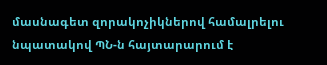մասնագետ զորակոչիկներով համալրելու նպատակով ՊՆ-ն հայտարարում է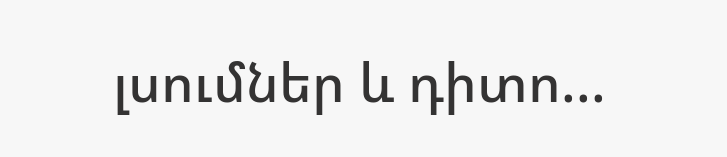լսումներ և դիտո...